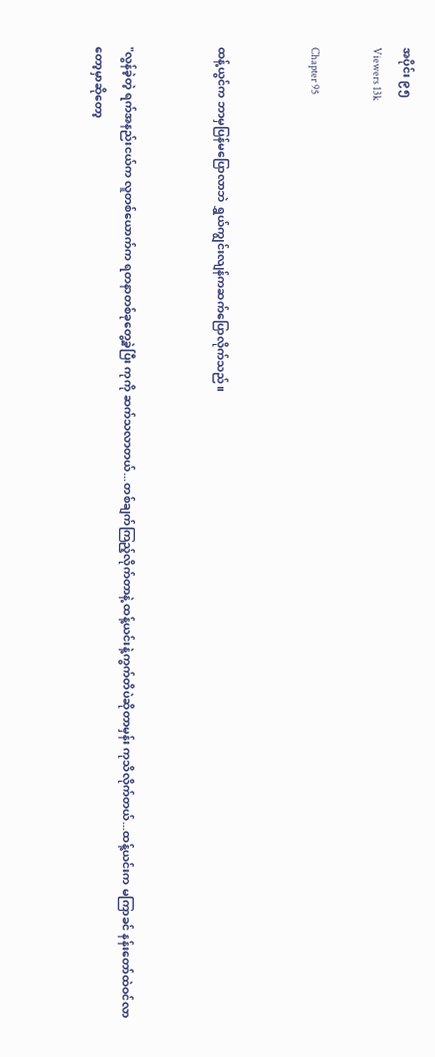အပိုင်း ၉၅
Viewers 13k

Chapter 95


ထန့်ယွင်က ဘာမှပြန်မပြောလာဘဲ ရွှယ်ကျွင်းလျန်ကဆက်ပြောလိုက်သည်။


"လွန်ခဲ့တဲ့ ရက်အနည်းငယ်က လူတစ်ယောက်က ရတနာတစ်ခုတွေ့ခဲ့ပြီး ကုကို ဆက်သလာတယ်...တစ်ချက်ကြည့်လိုက်တာနဲ့ ထန့်ယင်းနဲ့ကွက်တိပဲဆိုတာမှန်း ကုသိလိုက်တယ်...ထန့်ယင်းက မကြာခင် နန်းတော်ထဲဝင်လာတော့မှာဆိုတော့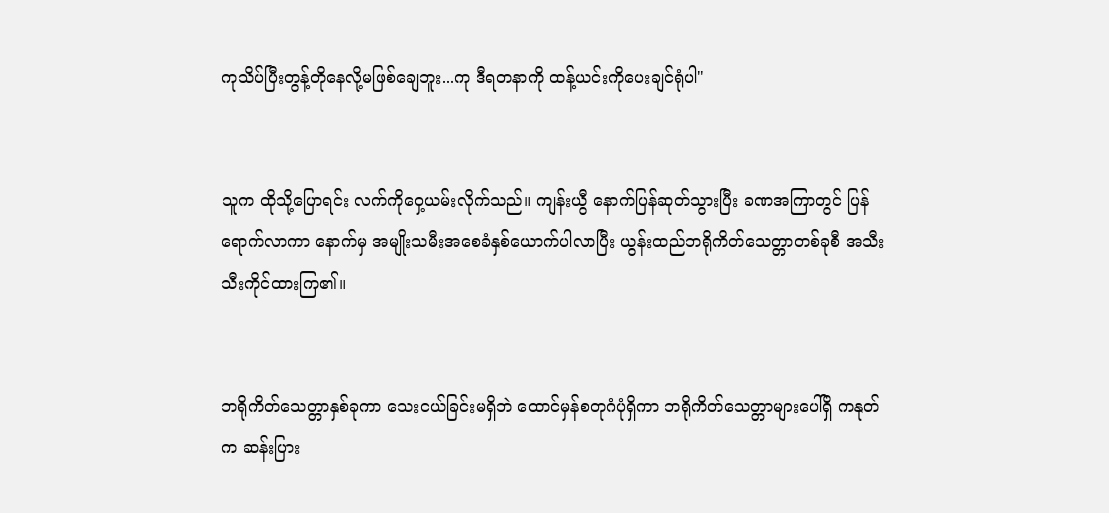ကုသိပ်ပြီးတွန့်တိုနေလို့မဖြစ်ချေဘူး...ကု ဒီရတနာကို ထန့်ယင်းကိုပေးချင်ရုံပါ"


သူက ထိုသို့ပြောရင်း လက်ကိုဝှေ့ယမ်းလိုက်သည်။ ကျန်းယွီ နောက်ပြန်ဆုတ်သွားပြီး ခဏအကြာတွင် ပြန်ရောက်လာကာ နောက်မှ အမျိုးသမီးအစေခံနှစ်ယောက်ပါလာပြီး ယွန်းထည်ဘရိုကိတ်သေတ္တာတစ်ခုစီ အသီးသီးကိုင်ထားကြ၏။


ဘရိုကိတ်သေတ္တာနှစ်ခုကာ သေးငယ်ခြင်းမရှိဘဲ ထောင်မှန်စတုဂံပုံရှိကာ ဘရိုကိတ်သေတ္တာများပေါ်ရှိ ကနုတ်က ဆန်းပြား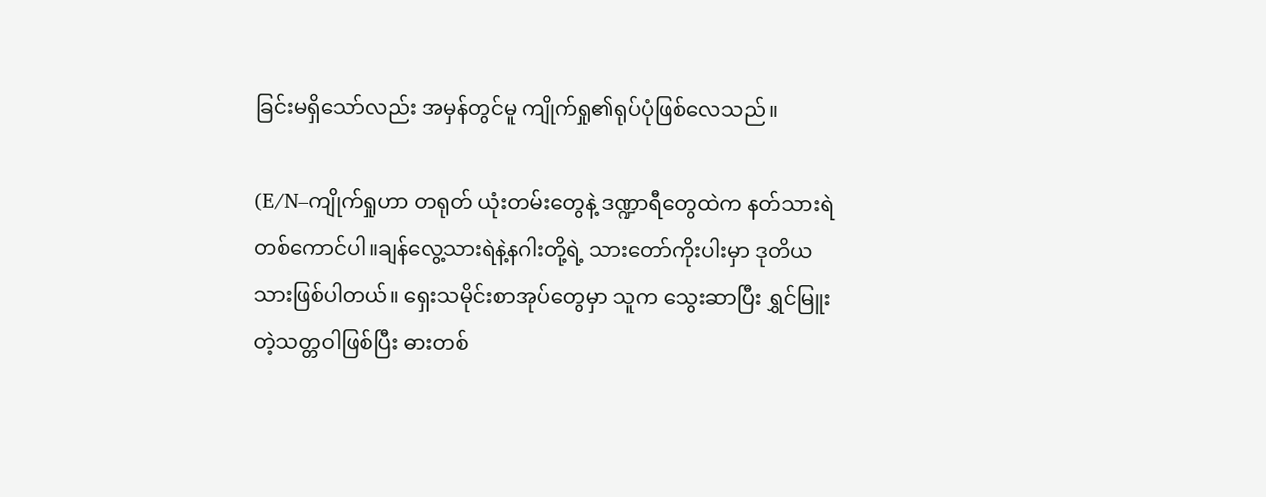ခြင်းမရှိသော်လည်း အမှန်တွင်မူ ကျိုက်ရှု၏ရုပ်ပုံဖြစ်လေသည်။

(E/N–ကျိုက်ရှုဟာ တရုတ် ယုံးတမ်းတွေနဲ့ ဒဏ္ဍာရီတွေထဲက နတ်သားရဲတစ်ကောင်ပါ။ချန်လွေ့သားရဲနဲ့နဂါးတို့ရဲ့ သားတော်ကိုးပါးမှာ ဒုတိယသားဖြစ်ပါတယ်။ ရှေးသမိုင်းစာအုပ်တွေမှာ သူက သွေးဆာပြီး ရွှင်မြူးတဲ့သတ္တဝါဖြစ်ပြီး ဓားတစ်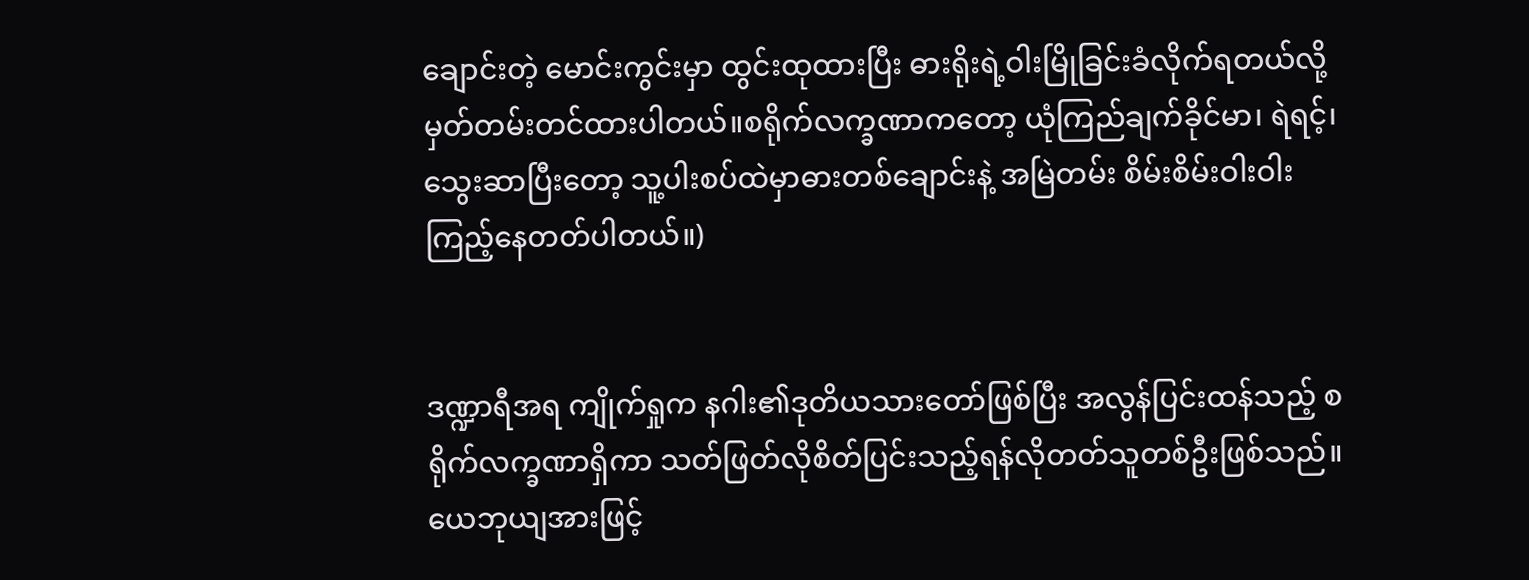ချောင်းတဲ့ မောင်းကွင်းမှာ ထွင်းထုထားပြီး ဓားရိုးရဲ့ဝါးမြိုခြင်းခံလိုက်ရတယ်လို့ မှတ်တမ်းတင်ထားပါတယ်။စရိုက်လက္ခဏာကတော့ ယုံကြည်ချက်ခိုင်မာ၊ ရဲရင့်၊ သွေးဆာပြီးတော့ သူ့ပါးစပ်ထဲမှာဓားတစ်ချောင်းနဲ့ အမြဲတမ်း စိမ်းစိမ်းဝါးဝါးကြည့်နေတတ်ပါတယ်။)


ဒဏ္ဍာရီအရ ကျိုက်ရှုက နဂါး၏ဒုတိယသားတော်ဖြစ်ပြီး အလွန်ပြင်းထန်သည့် စရိုက်လက္ခဏာရှိကာ သတ်ဖြတ်လိုစိတ်ပြင်းသည့်ရန်လိုတတ်သူတစ်ဦးဖြစ်သည်။ ယေဘုယျအားဖြင့်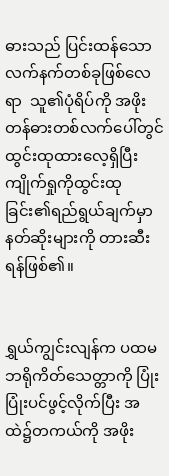ဓားသည် ပြင်းထန်သောလက်နက်တစ်ခုဖြစ်လေရာ  သူ၏ပုံရိပ်ကို အဖိုးတန်ဓားတစ်လက်ပေါ်တွင် ထွင်းထုထားလေ့ရှိပြီး ကျိုက်ရှုကိုထွင်းထုခြင်း၏ရည်ရွယ်ချက်မှာ နတ်ဆိုးများကို တားဆီးရန်ဖြစ်၏။


ရွှယ်ကျွင်းလျန်က ပထမဘရိုကိတ်သေတ္တာကို ပြုံးပြုံးပင်ဖွင့်လိုက်ပြီး အထဲ၌တကယ်ကို အဖိုး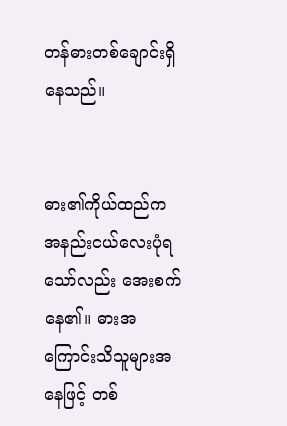တန်ဓားတစ်ချောင်းရှိနေသည်။


ဓား၏ကိုယ်ထည်က အနည်းငယ်လေးပုံရသော်လည်း အေးစက်နေ၏။ ဓားအကြောင်းသိသူများအနေဖြင့် တစ်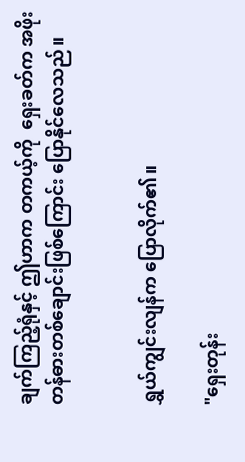ချက်ကြည့်ရုံနှင့် ဤဟာက တကယ့်ကို  ရှေးခတ်က အဖိုးတန်ဓားတစ်ချောင်းဖြစ်ကြောင်း ပြောနိုင်လေသည်။


ရွှယ်ကျွင်းလျန်က ပြောလိုက်၏။

"ရှေးတုန်း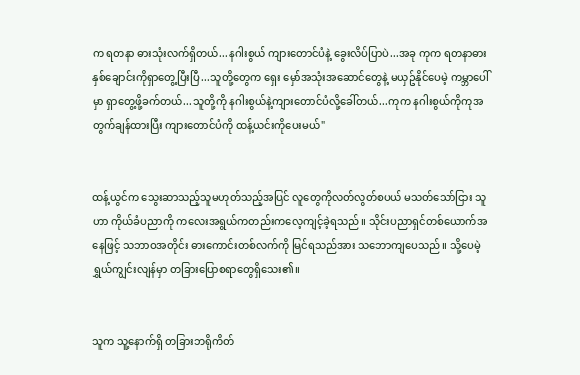က ရတနာ ဓားသုံးလက်ရှိတယ်...နဂါးစွယ် ကျားတောင်ပံနဲ့ ခွေးလိပ်ပြာပဲ...အခု ကုက ရတနာဓားနှစ်ချောင်းကိုရှာတွေ့ပြီးပြီ...သူတို့တွေက ရှေး မှော်အသုံးအဆောင်တွေနဲ့ မယှဥ်နိုင်ပေမဲ့ ကမ္ဘာပေါ်မှာ ရှာတွေ့ဖို့ခက်တယ်...သူတို့ကို နဂါးစွယ်နဲ့ကျားတောင်ပံလို့ခေါ်တယ်...ကုက နဂါးစွယ်ကိုကုအတွက်ချန်ထားပြီး ကျားတောင်ပံကို ထန့်ယင်းကိုပေးမယ်"


ထန့်ယွင်က သွေးဆာသည့်သူမဟုတ်သည့်အပြင် လူတွေကိုလတ်လွတ်စပယ် မသတ်သော်ငြား သူဟာ ကိုယ်ခံပညာကို ကလေးအရွယ်ကတည်းကလေ့ကျင့်ခဲ့ရသည်။ သိုင်းပညာရှင်တစ်ယောက်အနေဖြင့် သဘာဝအတိုင်း ဓားကောင်းတစ်လက်ကို မြင်ရသည်အား သဘောကျပေသည်။ သို့ပေမဲ့ ရွှယ်ကျွင်းလျန်မှာ တခြားပြောစရာတွေရှိသေး၏။


သူက သူ့နောက်ရှိ တခြားဘရိုကိတ်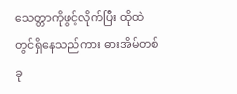သေတ္တာကိုဖွင့်လိုက်ပြီး ထိုထဲတွင်ရှိနေသည်ကား ဓားအိမ်တစ်ခု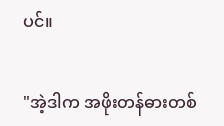ပင်။


"အဲ့ဒါက အဖိုးတန်ဓားတစ်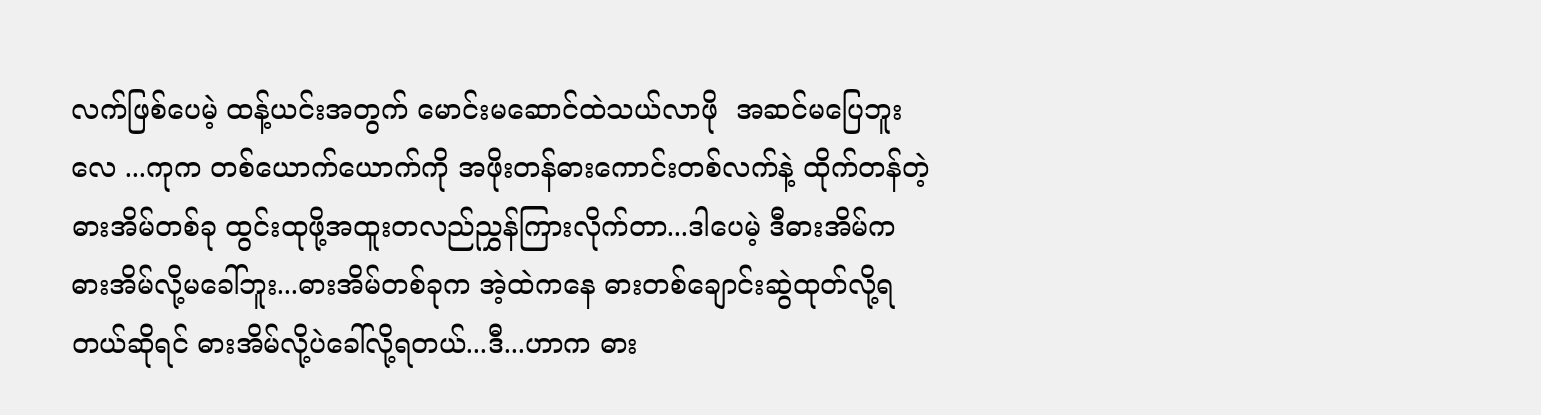လက်ဖြစ်ပေမဲ့ ထန့်ယင်းအတွက် မောင်းမဆောင်ထဲသယ်လာဖို  အဆင်မပြေဘူးလေ ...ကုက တစ်ယောက်ယောက်ကို အဖိုးတန်ဓားကောင်းတစ်လက်နဲ့ ထိုက်တန်တဲ့ ဓားအိမ်တစ်ခု ထွင်းထုဖို့အထူးတလည်ညွှန်ကြားလိုက်တာ...ဒါပေမဲ့ ဒီဓားအိမ်က ဓားအိမ်လို့မခေါ်ဘူး...ဓားအိမ်တစ်ခုက အဲ့ထဲကနေ ဓားတစ်ချောင်းဆွဲထုတ်လို့ရတယ်ဆိုရင် ဓားအိမ်လို့ပဲခေါ်လို့ရတယ်...ဒီ...ဟာက ဓား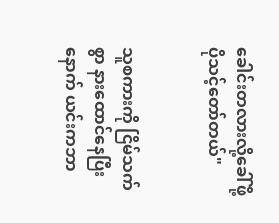ခေါင်းတလားလို့ခေါ်ဖို့ပိုသင့်တော်တယ်"


သူစကားကို ငြိမ်သက်စွာ နားထောင်နေပြီးနောက် ယင်းကဘာ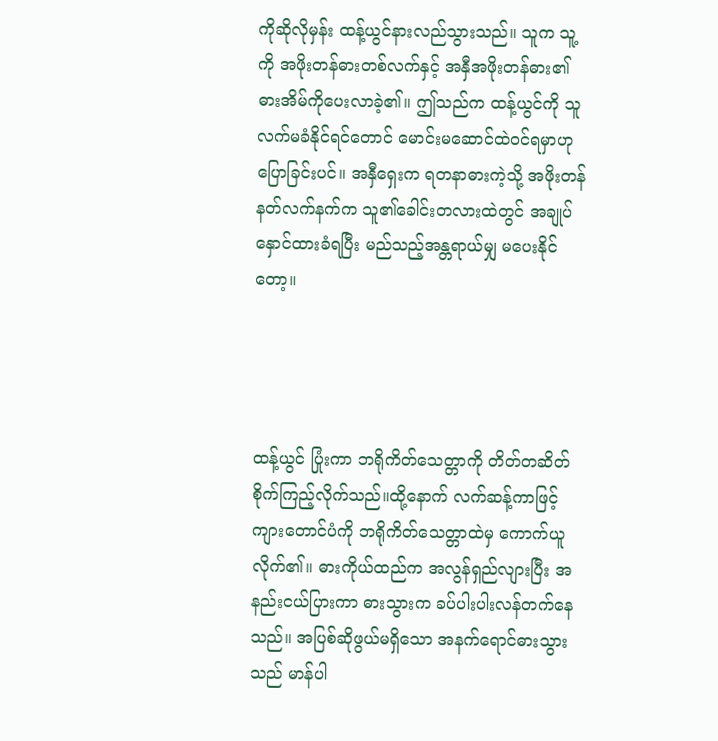ကိုဆိုလိုမှန်း ထန့်ယွင်နားလည်သွားသည်။ သူက သူ့ကို အဖိုးတန်ဓားတစ်လက်နှင့် အနှီအဖိုးတန်ဓား၏ဓားအိမ်ကိုပေးလာခဲ့၏။ ဤသည်က ထန့်ယွင်ကို သူလက်မခံနိုင်ရင်တောင် မောင်းမဆောင်ထဲဝင်ရမှာဟုပြောခြင်းပင်။ အနှီရှေးက ရတနာဓားကဲ့သို့ အဖိုးတန် နတ်လက်နက်က သူ၏ခေါင်းတလားထဲတွင် အချုပ်နှောင်ထားခံရပြီး မည်သည့်အန္တရာယ်မျှ မပေးနိုင်တော့။




ထန့်ယွင် ပြုံးကာ ဘရိုကိတ်သေတ္တာကို တိတ်တဆိတ် စိုက်ကြည့်လိုက်သည်။ထို့နောက် လက်ဆန့်ကာဖြင့် ကျားတောင်ပံကို ဘရိုကိတ်သေတ္တာထဲမှ ကောက်ယူလိုက်၏။ ဓားကိုယ်ထည်က အလွန်ရှည်လျားပြီး အနည်းငယ်ပြားကာ ဓားသွားက ခပ်ပါးပါးလန်တက်နေသည်။ အပြစ်ဆိုဖွယ်မရှိသော အနက်ရောင်ဓားသွားသည် မာန်ပါ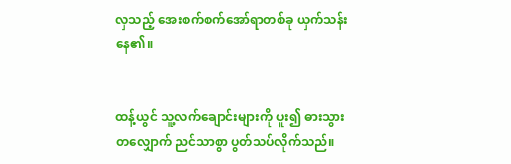လှသည့် အေးစက်စက်အော်ရာတစ်ခု ယှက်သန်းနေ၏။


ထန့်ယွင် သူ့လက်ချောင်းများကို ပူး၍ ဓားသွားတလျှောက် ညင်သာစွာ ပွတ်သပ်လိုက်သည်။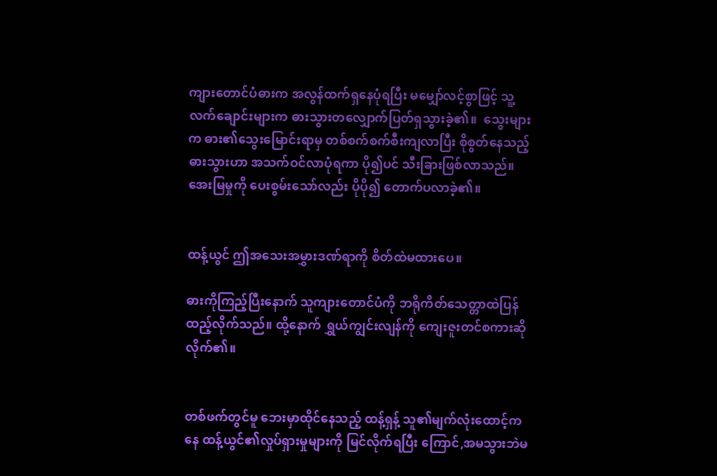ကျားတောင်ပံဓားက အလွန်ထက်ရှနေပုံရပြီး မမျှော်လင့်စွာဖြင့် သူ့လက်ချောင်းများက ဓားသွားတလျှောက်ပြတ်ရှသွားခဲ့၏။  သွေးများက ဓား၏သွေးမြောင်းရာမှ တစ်စက်စက်စီးကျလာပြီး စိုစွတ်နေသည့်ဓားသွားဟာ အသက်ဝင်လာပုံရကာ ပို၍ပင် သီးခြားဖြစ်လာသည်။ အေးမြမှုကို ပေးစွမ်းသော်လည်း ပိုပို၍ တောက်ပလာခဲ့၏။


ထန့်ယွင် ဤအသေးအမွှားဒဏ်ရာကို စိတ်ထဲမထားပေ။

ဓားကိုကြည့်ပြီးနောက် သူကျားတောင်ပံကို ဘရိုကိတ်သေတ္တာထဲပြန်ထည့်လိုက်သည်။ ထို့နောက် ရွှယ်ကျွင်းလျန်ကို ကျေးဇူးတင်စကားဆိုလိုက်၏။


တစ်ဖက်တွင်မူ ဘေးမှာထိုင်နေသည့် ထန့်ရှန့် သူ၏မျက်လုံးထောင့်ကနေ ထန့်ယွင်၏လှုပ်ရှားမှုများကို မြင်လိုက်ရပြီး ကြောင်,အမသွားဘဲမ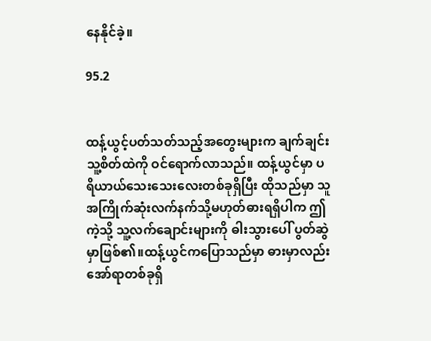နေနိုင်ခဲ့။

95.2


ထန့်ယွင့်ပတ်သတ်သည့်အတွေးများက ချက်ချင်း သူ့စိတ်ထဲကို ဝင်ရောက်လာသည်။ ထန့်ယွင်မှာ ပရိယာယ်သေးသေးလေးတစ်ခုရှိပြီး ထိုသည်မှာ သူအကြိုက်ဆုံးလက်နက်သို့မဟုတ်ဓားရရှိပါက ဤကဲ့သို့ သူ့လက်ချောင်းများကို ဓါးသွားပေါ် ပွတ်ဆွဲမှာဖြစ်၏။ထန့်ယွင်ကပြောသည်မှာ ဓားမှာလည်းအော်ရာတစ်ခုရှိ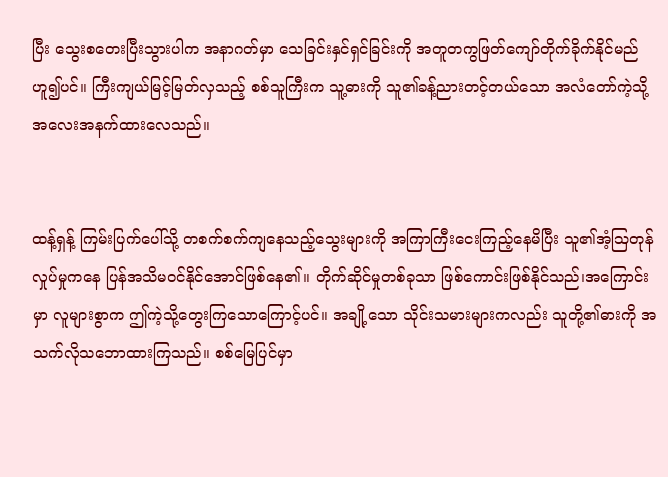ပြီး သွေးစတေးပြီးသွားပါက အနာဂတ်မှာ သေခြင်းနှင်ရှင်ခြင်းကို အတူတကွဖြတ်ကျော်တိုက်ခိုက်နိုင်မည်ဟူ၍ပင်။ ကြီးကျယ်မြင့်မြတ်လှသည့် စစ်သူကြီးက သူ့ဓားကို သူ၏ခန့်ညားတင့်တယ်သော အလံတော်ကဲ့သို့ အလေးအနက်ထားလေသည်။


ထန့်ရှန့် ကြမ်းပြက်ပေါ်သို့ တစက်စက်ကျနေသည့်သွေးများကို အကြာကြီးငေးကြည့်နေမိပြီး သူ၏အံ့ဩတုန်လှုပ်မှုကနေ ပြန်အသိမဝင်နိုင်အောင်ဖြစ်နေ၏။ တိုက်ဆိုင်မှုတစ်ခုသာ ဖြစ်ကောင်းဖြစ်နိုင်သည်၊အကြောင်းမှာ လူများစွာက ဤကဲ့သို့တွေးကြသောကြောင့်ပင်။ အချို့သော သိုင်းသမားများကလည်း သူတို့၏ဓားကို အသက်လိုသဘောထားကြသည်။ စစ်မြေပြင်မှာ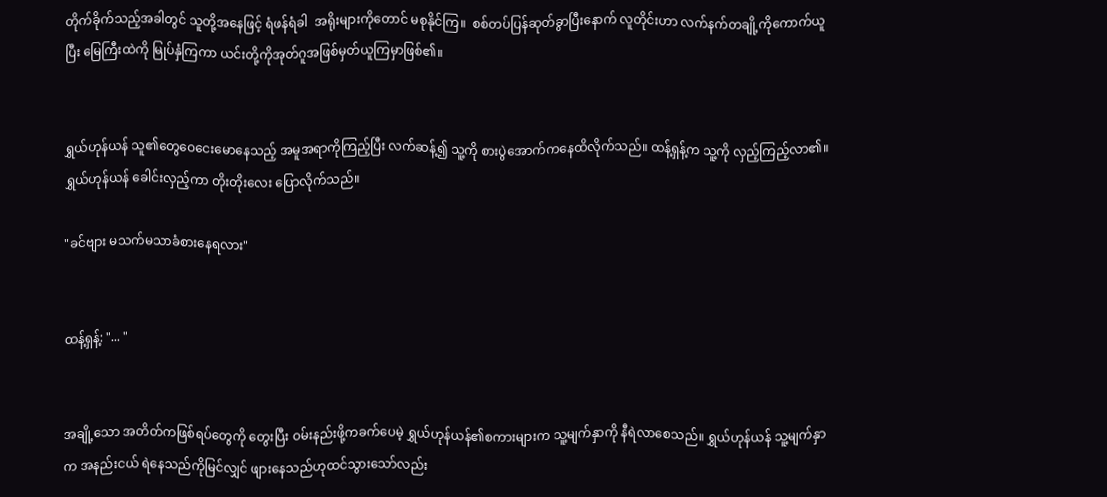တိုက်ခိုက်သည့်အခါတွင် သူတို့အနေဖြင့် ရံဖန်ရံခါ  အရိုးများကိုတောင် မစုနိုင်ကြ။  စစ်တပ်ပြန်ဆုတ်ခွာပြီးနောက် လူတိုင်းဟာ လက်နက်တချို့ကိုကောက်ယူပြီး မြေကြီးထဲကို မြုပ်နှံကြကာ ယင်းတို့ကိုအုတ်ဂူအဖြစ်မှတ်ယူကြမှာဖြစ်၏။


ရွှယ်ဟုန်ယန် သူ၏တွေဝေငေးမောနေသည့် အမူအရာကိုကြည့်ပြီး လက်ဆန့်၍ သူ့ကို စားပွဲအောက်ကနေထိလိုက်သည်။ ထန့်ရှန့်က သူ့ကို လှည့်ကြည့်လာ၏။ ရွှယ်ဟုန်ယန် ခေါင်းလှည့်ကာ တိုးတိုးလေး ပြောလိုက်သည်။

"ခင်ဗျား မသက်မသာခံစားနေရလား"


ထန့်ရှန့်: "... "


အချို့သော အတိတ်ကဖြစ်ရပ်တွေကို တွေးပြီး ဝမ်းနည်းဖို့ကခက်ပေမဲ့ ရွှယ်ဟုန်ယန်၏စကားများက သူ့မျက်နှာကို နီရဲလာစေသည်။ ရွှယ်ဟုန်ယန် သူ့မျက်နှာက အနည်းငယ် ရဲနေသည်ကိုမြင်လျှင် ဖျားနေသည်ဟုထင်သွားသော်လည်း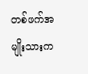တစ်ဖက်အမျိုးသားက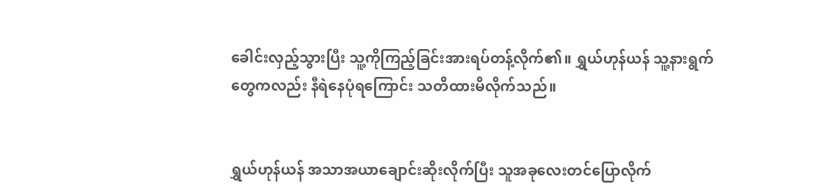ခေါင်းလှည့်သွားပြီး သူ့ကိုကြည့်ခြင်းအားရပ်တန့်လိုက်၏။ ရွှယ်ဟုန်ယန် သူ့နားရွက်တွေကလည်း နီရဲနေပုံရကြောင်း သတိထားမိလိုက်သည်။


ရွှယ်ဟုန်ယန် အသာအယာချောင်းဆိုးလိုက်ပြီး သူအခုလေးတင်ပြောလိုက်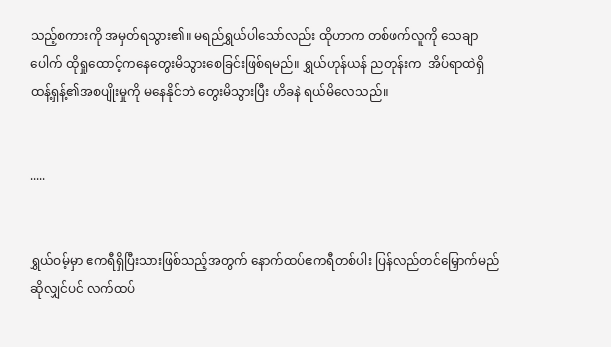သည့်စကားကို အမှတ်ရသွား၏။ မရည်ရွှယ်ပါသော်လည်း ထိုဟာက တစ်ဖက်လူကို သေချာပေါက် ထိုရှုထောင့်ကနေတွေးမိသွားစေခြင်းဖြစ်ရမည်။ ရွှယ်ဟုန်ယန် ညတုန်းက  အိပ်ရာထဲရှိ ထန့်ရှန့်၏အစပျိုးမှုကို မနေနိုင်ဘဲ တွေးမိသွားပြီး ဟိခနဲ ရယ်မိလေသည်။


.....


ရွှယ်ဝမ့်မှာ ဧကရီရှိပြီးသားဖြစ်သည့်အတွက် နောက်ထပ်ဧကရီတစ်ပါး ပြန်လည်တင်မြှောက်မည်ဆိုလျှင်ပင် လက်ထပ်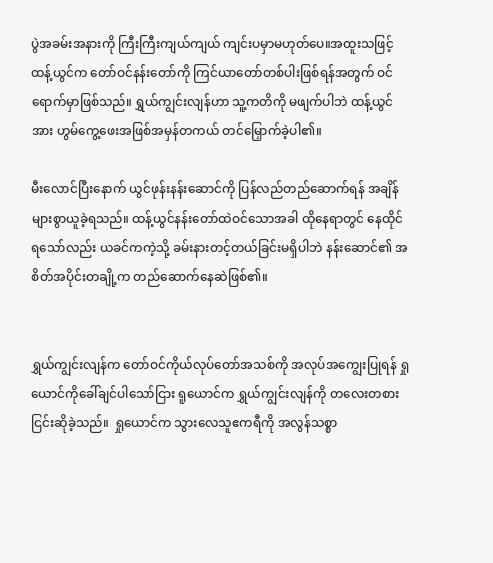ပွဲအခမ်းအနားကို ကြီးကြီးကျယ်ကျယ် ကျင်းပမှာမဟုတ်ပေ။အထူးသဖြင့် ထန့်ယွင်က တော်ဝင်နန်းတော်ကို ကြင်ယာတော်တစ်ပါးဖြစ်ရန်အတွက် ဝင်ရောက်မှာဖြစ်သည်။ ရွှယ်ကျွင်းလျန်ဟာ သူ့ကတိကို မဖျက်ပါဘဲ ထန့်ယွင်အား ဟွမ်ကွေ့ဖေးအဖြစ်အမှန်တကယ် တင်မြှောက်ခဲ့ပါ၏။

မီးလောင်ပြီးနောက် ယွင်ဖုန်းနန်းဆောင်ကို ပြန်လည်တည်ဆောက်ရန် အချိန်များစွာယူခဲ့ရသည်။ ထန့်ယွင်နန်းတော်ထဲဝင်သောအခါ ထိုနေရာတွင် နေထိုင်ရသော်လည်း ယခင်ကကဲ့သို့ ခမ်းနားတင့်တယ်ခြင်းမရှိပါဘဲ နန်းဆောင်၏ အစိတ်အပိုင်းတချို့က တည်ဆောက်နေဆဲဖြစ်၏။


ရွှယ်ကျွင်းလျန်က တော်ဝင်ကိုယ်လုပ်တော်အသစ်ကို အလုပ်အကျွေးပြုရန် ရှုယောင်ကိုခေါ်ချင်ပါသော်ငြား ရူယောင်က ရွှယ်ကျွင်းလျန်ကို တလေးတစားငြင်းဆိုခဲ့သည်။  ရှုယောင်က သွားလေသူဧကရီကို အလွန်သစ္စာ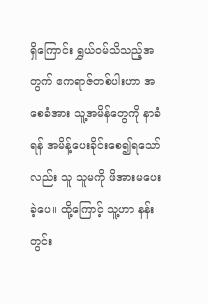ရှိကြောင်း ရွှယ်ဝမ်သိသည့်အတွက် ဧကရာဇ်တစ်ပါးဟာ အစေခံအား သူ့အမိန်တွေကို နာခံရန် အမိန့်ပေးခိုင်းစေ၍ရသော်လည်း သူ သူမကို ဖိအားမပေးခဲ့ပေ။ ထို့ကြောင့် သူ့ဟာ နန်းတွင်း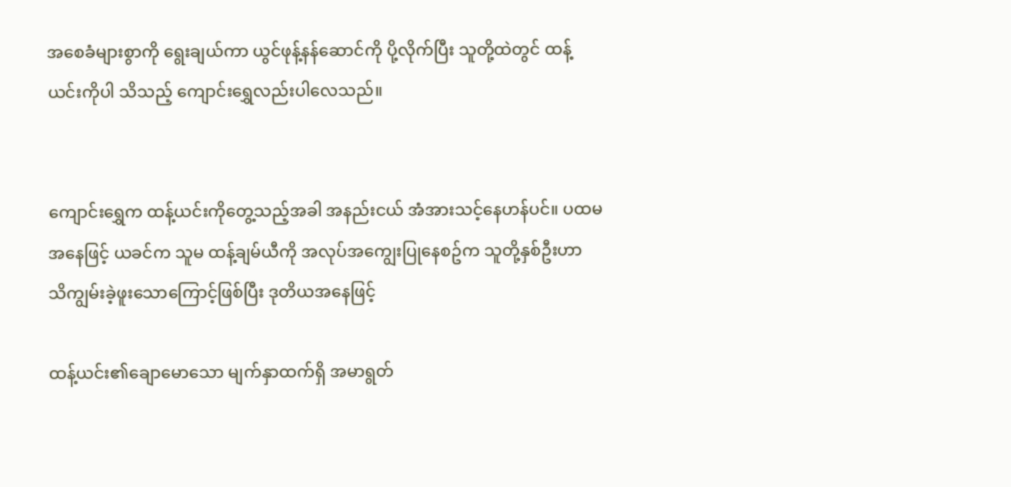အစေခံများစွာကို ရွေးချယ်ကာ ယွင်ဖုန့်နန်ဆောင်ကို ပို့လိုက်ပြီး သူတို့ထဲတွင် ထန့်ယင်းကိုပါ သိသည့် ကျောင်းရွှေလည်းပါလေသည်။


ကျောင်းရွှေက ထန့်ယင်းကိုတွေ့သည့်အခါ အနည်းငယ် အံအားသင့်နေဟန်ပင်။ ပထမအနေဖြင့် ယခင်က သူမ ထန့်ချမ်ယီကို အလုပ်အကျွေးပြုနေစဥ်က သူတို့နှစ်ဦးဟာ သိကျွမ်းခဲ့ဖူးသောကြောင့်ဖြစ်ပြီး ဒုတိယအနေဖြင့်

ထန့်ယင်း၏ချောမောသော မျက်နှာထက်ရှိ အမာရွတ်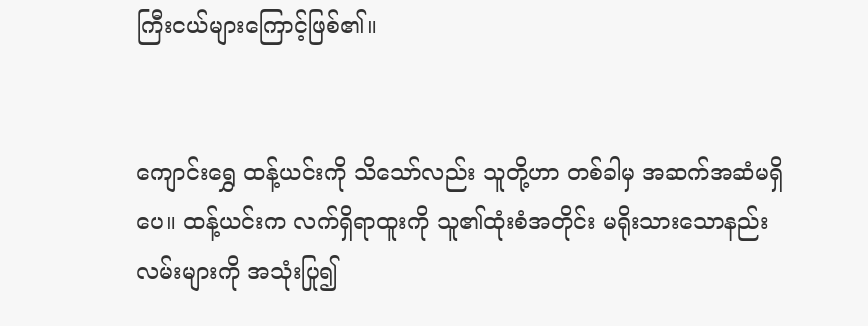ကြီးငယ်များကြောင့်ဖြစ်၏။


ကျောင်းရွှေ ထန့်ယင်းကို သိသော်လည်း သူတို့ဟာ တစ်ခါမှ အဆက်အဆံမရှိပေ။ ထန့်ယင်းက လက်ရှိရာထူးကို သူ၏ထုံးစံအတိုင်း မရိုးသားသောနည်းလမ်းများကို အသုံးပြု၍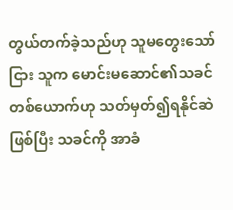တွယ်တက်ခဲ့သည်ဟု သူမတွေးသော်ငြား သူက မောင်းမဆောင်၏သခင်တစ်ယောက်ဟု သတ်မှတ်၍ရနိုင်ဆဲဖြစ်ပြီး သခင်ကို အာခံ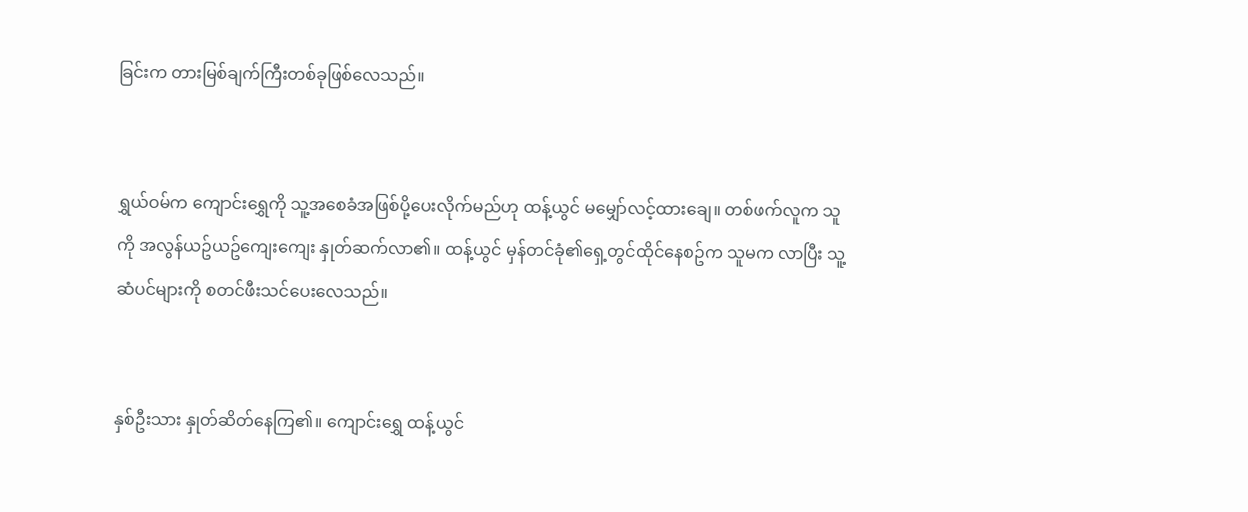ခြင်းက တားမြစ်ချက်ကြီးတစ်ခုဖြစ်လေသည်။


ရွှယ်ဝမ်က ကျောင်းရွှေကို သူ့အစေခံအဖြစ်ပို့ပေးလိုက်မည်ဟု ထန့်ယွင် မမျှော်လင့်ထားချေ။ တစ်ဖက်လူက သူကို အလွန်ယဥ်ယဥ်ကျေးကျေး နှုတ်ဆက်လာ၏။ ထန့်ယွင် မှန်တင်ခုံ၏ရှေ့တွင်ထိုင်နေစဥ်က သူမက လာပြီး သူ့ဆံပင်များကို စတင်ဖီးသင်ပေးလေသည်။


နှစ်ဦးသား နှုတ်ဆိတ်နေကြ၏။ ကျောင်းရွှေ ထန့်ယွင်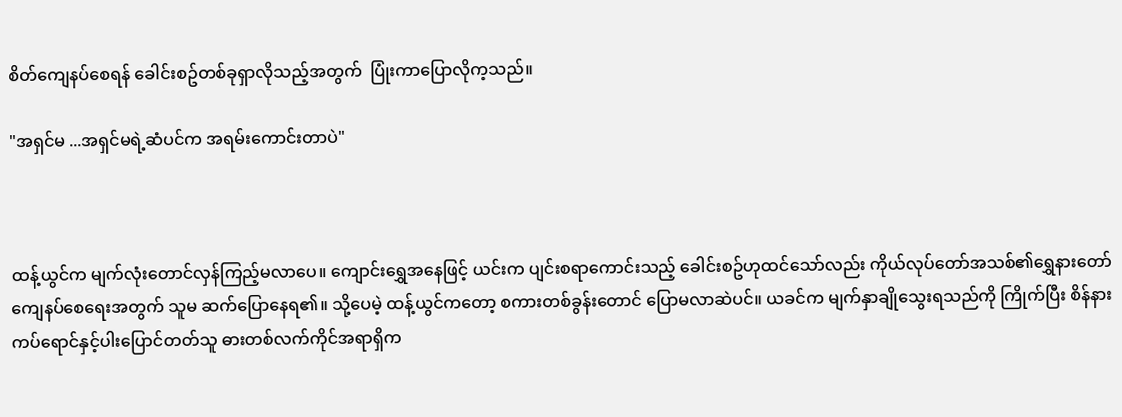စိတ်ကျေနပ်စေရန် ခေါင်းစဥ်တစ်ခုရှာလိုသည့်အတွက်  ပြုံးကာပြောလိုက့သည်။

"အရှင်မ ...အရှင်မရဲ့ဆံပင်က အရမ်းကောင်းတာပဲ"



ထန့်ယွင်က မျက်လုံးတောင်လှန်ကြည့်မလာပေ။ ကျောင်းရွှေအနေဖြင့် ယင်းက ပျင်းစရာကောင်းသည့် ခေါင်းစဥ်ဟုထင်သော်လည်း ကိုယ်လုပ်တော်အသစ်၏ရွှေနားတော် ကျေနပ်စေရေးအတွက် သူမ ဆက်ပြောနေရ၏။ သို့ပေမဲ့ ထန့်ယွင်ကတော့ စကားတစ်ခွန်းတောင် ပြောမလာဆဲပင်။ ယခင်က မျက်နှာချိုသွေးရသည်ကို ကြိုက်ပြီး စိန်နားကပ်ရောင်နှင့်ပါးပြောင်တတ်သူ ဓားတစ်လက်ကိုင်အရာရှိက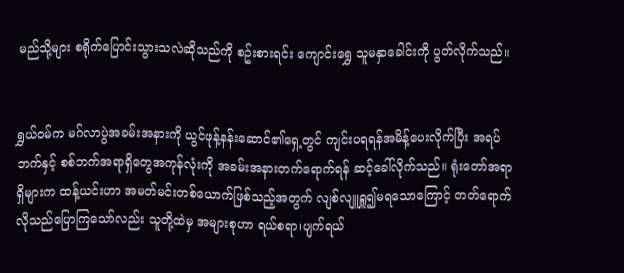မည်သို့များ စရိုက်ပြောင်းသွားသလဲဆိုသည်ကို စဥ်းစားရင်း ကျောင်းရွှေ သူမနှာခေါင်းကို ပွတ်လိုက်သည်။


ရွှယ်ဝမ်က မဂ်လာပွဲအခမ်းအနားကို ယွင်ဖုန့်နန်းဆောင်၏ရှေ့တွင် ကျင်းပရရန်အမိန့်ပေးလိုက်ပြီး အရပ်ဘက်နှင့် စစ်ဘက်အရာရှိတွေအကုန်လုံးကို အခမ်းအနားတက်ရောက်ရန် ဆင့်ခေါ်လိုက်သည်။ ရုံးတော်အရာရှိများက ထန့်ယင်းဟာ အမတ်မင်းတစ်ယောက်ဖြစ်သည့်အတွက် လျစ်လျူရှူ၍မရသောကြောင့် တတ်ရောက်လိုသည်ပြောကြသော်လည်း သူတို့ထဲမှ အများစုဟာ ရယ်စရာ၊ပျက်ရယ်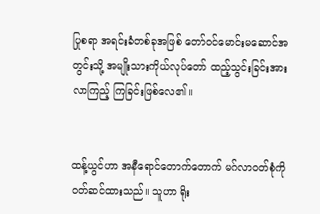ပြုစရာ အရင်းခံတစ်ခုအဖြစ် တော်ဝင်မောင်းမဆောင်အတွင်းသို့ အမျိုးသားကိုယ်လုပ်တော် ထည့်သွင်းခြင်းအား  လာကြည့် ကြခြင်းဖြစ်လေ၏။


ထန့်ယွင်ဟာ အနီရောင်တောက်တောက် မဂ်လာဝတ်စုံကို ဝတ်ဆင်ထားသည်။ သူဟာ ရိုး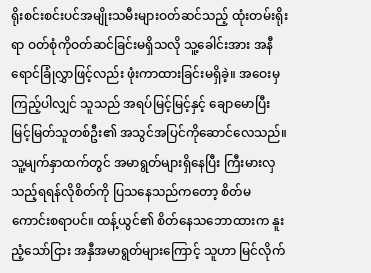ရိုးစင်းစင်းပင်အမျိုးသမီးများဝတ်ဆင်သည့် ထုံးတမ်းရိုးရာ ဝတ်စုံကိုဝတ်ဆင်ခြင်းမရှိသလို သူ့ခေါင်းအား အနီရောင်ခြုံလွှာဖြင့်လည်း ဖုံးကာထားခြင်းမရှိခဲ့။ အဝေးမှကြည့်ပါလျှင် သူသည် အရပ်မြင့်မြင့်နှင့် ချောမောပြီး မြင့်မြတ်သူတစ်ဦး၏ အသွင်အပြင်ကိုဆောင်လေသည်။ သူ့မျက်နှာထက်တွင် အမာရွတ်များရှိနေပြီး ကြီးမားလှသည့်ရရန်လိုစိတ်ကို ပြသနေသည်ကတော့ စိတ်မကောင်းစရာပင်။ ထန့်ယွင်၏ စိတ်နေသဘောထားက နူးညံ့သော်ငြား အနှီအမာရွတ်များကြောင့် သူဟာ မြင်လိုက်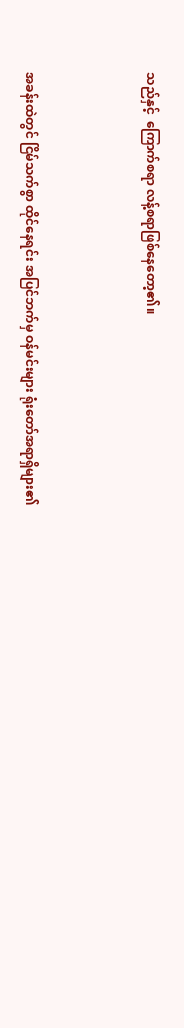သည်နှင့်  ကြောက်စရာ လန့်စရာဖြစ်နေတော့၏။



အခန်းထဲတွင် ငြိမ်သက်စွာ ထိုင်နေရင်း အပြင်ဘက်မှ ဝန်မင်းများ ရုံးတော်အရာရှိများ၏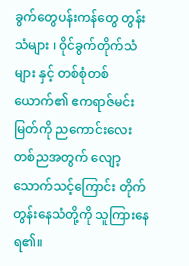ခွက်တွေပန်းကန်တွေ တွန်းသံများ ၊ ဝိုင်ခွက်တိုက်သံများ နှင့် တစ်စုံတစ်ယောက်၏ ဧကရာဇ်မင်းမြတ်ကို ညကောင်းလေးတစ်ညအတွက် လျော့သောက်သင့်ကြောင်း တိုက်တွန်းနေသံတို့ကို သူကြားနေရ၏။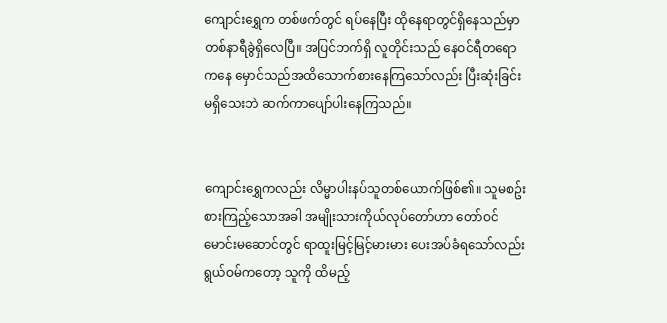ကျောင်းရွှေက တစ်ဖက်တွင် ရပ်နေပြီး ထိုနေရာတွင်ရှိနေသည်မှာ တစ်နာရီခွဲရှိလေပြီ။ အပြင်ဘက်ရှိ လူတိုင်းသည် နေဝင်ရီတရောကနေ မှောင်သည်အထိသောက်စားနေကြသော်လည်း ပြီးဆုံးခြင်းမရှိသေးဘဲ ဆက်ကာပျော်ပါးနေကြသည်။


ကျောင်းရွှေကလည်း လိမ္မာပါးနပ်သူတစ်ယောက်ဖြစ်၏။ သူမစဥ်းစားကြည့်သောအခါ အမျိုးသားကိုယ်လုပ်တော်ဟာ တော်ဝင်မောင်းမဆောင်တွင် ရာထူးမြင့်မြင့်မားမား ပေးအပ်ခံရသော်လည်း ရွယ်ဝမ်ကတော့ သူကို ထိမည့်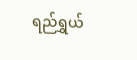ရည်ရွှယ်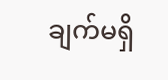ချက်မရှိ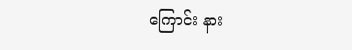ကြောင်း နား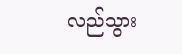လည်သွား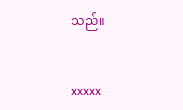သည်။


xxxxx